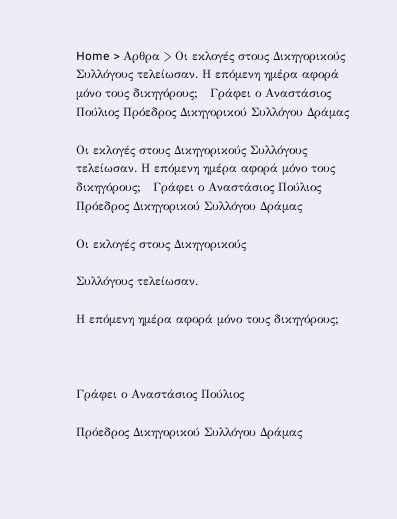Home > Αρθρα > Οι εκλογές στους Δικηγορικούς Συλλόγους τελείωσαν. Η επόμενη ημέρα αφορά μόνο τους δικηγόρους;   Γράφει ο Αναστάσιος Πούλιος Πρόεδρος Δικηγορικού Συλλόγου Δράμας

Οι εκλογές στους Δικηγορικούς Συλλόγους τελείωσαν. Η επόμενη ημέρα αφορά μόνο τους δικηγόρους;   Γράφει ο Αναστάσιος Πούλιος Πρόεδρος Δικηγορικού Συλλόγου Δράμας

Οι εκλογές στους Δικηγορικούς

Συλλόγους τελείωσαν.

Η επόμενη ημέρα αφορά μόνο τους δικηγόρους;



Γράφει ο Αναστάσιος Πούλιος

Πρόεδρος Δικηγορικού Συλλόγου Δράμας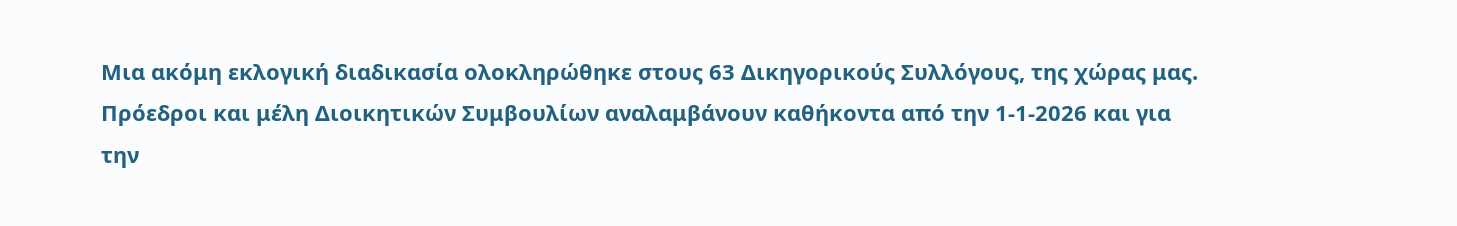Μια ακόμη εκλογική διαδικασία ολοκληρώθηκε στους 63 Δικηγορικούς Συλλόγους, της χώρας μας. Πρόεδροι και μέλη Διοικητικών Συμβουλίων αναλαμβάνουν καθήκοντα από την 1-1-2026 και για την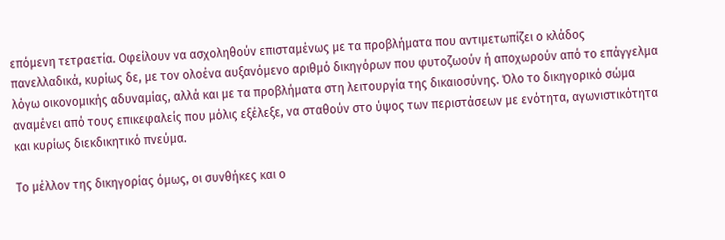επόμενη τετραετία. Οφείλουν να ασχοληθούν επισταμένως με τα προβλήματα που αντιμετωπίζει ο κλάδος πανελλαδικά, κυρίως δε, με τον ολοένα αυξανόμενο αριθμό δικηγόρων που φυτοζωούν ή αποχωρούν από το επάγγελμα λόγω οικονομικής αδυναμίας, αλλά και με τα προβλήματα στη λειτουργία της δικαιοσύνης. Όλο το δικηγορικό σώμα αναμένει από τους επικεφαλείς που μόλις εξέλεξε, να σταθούν στο ύψος των περιστάσεων με ενότητα, αγωνιστικότητα και κυρίως διεκδικητικό πνεύμα.

Το μέλλον της δικηγορίας όμως, οι συνθήκες και ο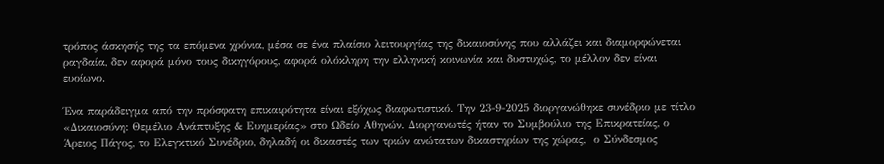τρόπος άσκησής της τα επόμενα χρόνια, μέσα σε ένα πλαίσιο λειτουργίας της δικαιοσύνης που αλλάζει και διαμορφώνεται ραγδαία, δεν αφορά μόνο τους δικηγόρους, αφορά ολόκληρη την ελληνική κοινωνία και δυστυχώς, το μέλλον δεν είναι ευοίωνο.

Ένα παράδειγμα από την πρόσφατη επικαιρότητα είναι εξόχως διαφωτιστικό. Την 23-9-2025 διοργανώθηκε συνέδριο με τίτλο «Δικαιοσύνη: Θεμέλιο Ανάπτυξης & Ευημερίας» στο Ωδείο Αθηνών. Διοργανωτές ήταν το Συμβούλιο της Επικρατείας, ο Άρειος Πάγος, το Ελεγκτικό Συνέδριο, δηλαδή οι δικαστές των τριών ανώτατων δικαστηρίων της χώρας,  ο Σύνδεσμος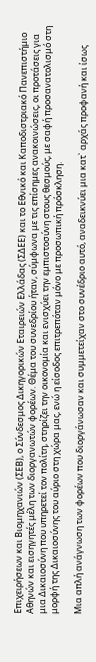Επιχειρήσεων και Βιομηχανιών (ΣΕΒ), ο Σύνδεσμος Δικηγορικών Εταιρειών Ελλάδας (ΣΔΕΕ) και το Εθνικό και Καποδιστριακό Πανεπιστήμιο Αθηνών και εισηγητές μέλη των διοργανωτών φορέων. Θέμα του συνεδρίου ήταν, σύμφωνα με τις επίσημες ανακοινώσεις, οι προτάσεις για μια Δικαιοσύνη που υπηρετεί τον πολίτη, στηρίζει την οικονομία και ενισχύει την εμπιστοσύνη στους θεσμούς, με σαφή προσανατολισμό στη μορφή της Δικαιοσύνης του αύριο στη χώρα μας, ενώ η είσοδος επιτρεπόταν μόνο με προσωπική πρόσκληση.

Μια απλή ανάγνωση των φορέων που διοργάνωσαν και συμμετείχαν στο συνέδριο αυτό, αναδεικνύει μια κατ` αρχάς προφανή και ίσως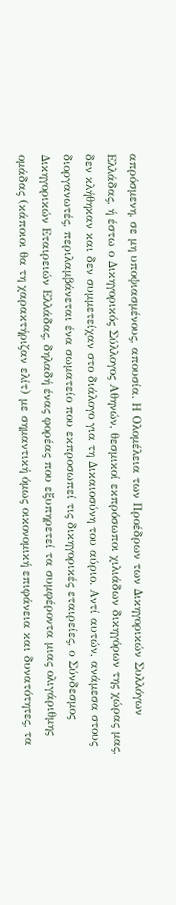απρόσμενη, σε μη υποψιασμένους, απουσία. Η Ολομέλεια των Προέδρων των Δικηγορικών Συλλόγων Ελλάδας, ή έστω ο Δικηγορικός Σύλλογος Αθηνών, θεσμικοί εκπρόσωποι χιλιάδων δικηγόρων της χώρας μας, δεν κλήθηκαν και δεν συμμετείχαν στο διάλογο για τη Δικαιοσύνη του αύριο. Αντί αυτών, ανάμεσα στους διοργανωτές, περιλαμβάνεται ένα σωματείο που εκπροσωπεί τις δικηγορικές εταιρείες, ο Σύνδεσμος Δικηγορικών Εταιρειών Ελλάδας, δηλαδή ένας φορέας που εξυπηρετεί τα συμφέροντα μιας ολιγάριθμης ομάδας (κάποιοι θα τη χαρακτήριζαν ελίτ) με σημαντική όμως οικονομική επιφάνεια και δυνατότητες, τα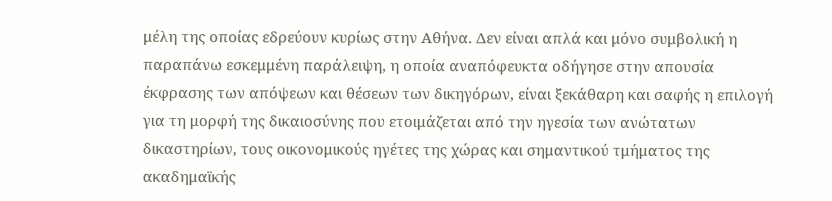μέλη της οποίας εδρεύουν κυρίως στην Αθήνα. Δεν είναι απλά και μόνο συμβολική η παραπάνω εσκεμμένη παράλειψη, η οποία αναπόφευκτα οδήγησε στην απουσία έκφρασης των απόψεων και θέσεων των δικηγόρων, είναι ξεκάθαρη και σαφής η επιλογή για τη μορφή της δικαιοσύνης που ετοιμάζεται από την ηγεσία των ανώτατων δικαστηρίων, τους οικονομικούς ηγέτες της χώρας και σημαντικού τμήματος της ακαδημαϊκής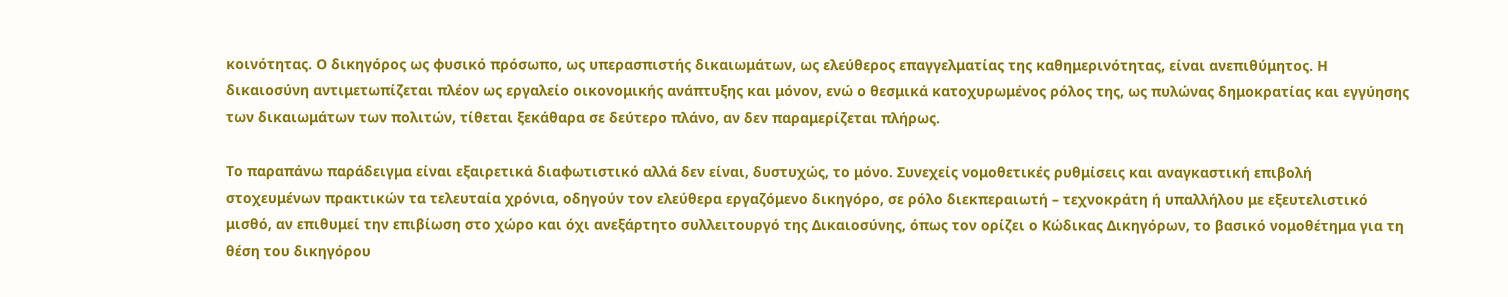κοινότητας. Ο δικηγόρος ως φυσικό πρόσωπο, ως υπερασπιστής δικαιωμάτων, ως ελεύθερος επαγγελματίας της καθημερινότητας, είναι ανεπιθύμητος. Η δικαιοσύνη αντιμετωπίζεται πλέον ως εργαλείο οικονομικής ανάπτυξης και μόνον, ενώ ο θεσμικά κατοχυρωμένος ρόλος της, ως πυλώνας δημοκρατίας και εγγύησης των δικαιωμάτων των πολιτών, τίθεται ξεκάθαρα σε δεύτερο πλάνο, αν δεν παραμερίζεται πλήρως.

Το παραπάνω παράδειγμα είναι εξαιρετικά διαφωτιστικό αλλά δεν είναι, δυστυχώς, το μόνο. Συνεχείς νομοθετικές ρυθμίσεις και αναγκαστική επιβολή στοχευμένων πρακτικών τα τελευταία χρόνια, οδηγούν τον ελεύθερα εργαζόμενο δικηγόρο, σε ρόλο διεκπεραιωτή – τεχνοκράτη ή υπαλλήλου με εξευτελιστικό μισθό, αν επιθυμεί την επιβίωση στο χώρο και όχι ανεξάρτητο συλλειτουργό της Δικαιοσύνης, όπως τον ορίζει ο Κώδικας Δικηγόρων, το βασικό νομοθέτημα για τη θέση του δικηγόρου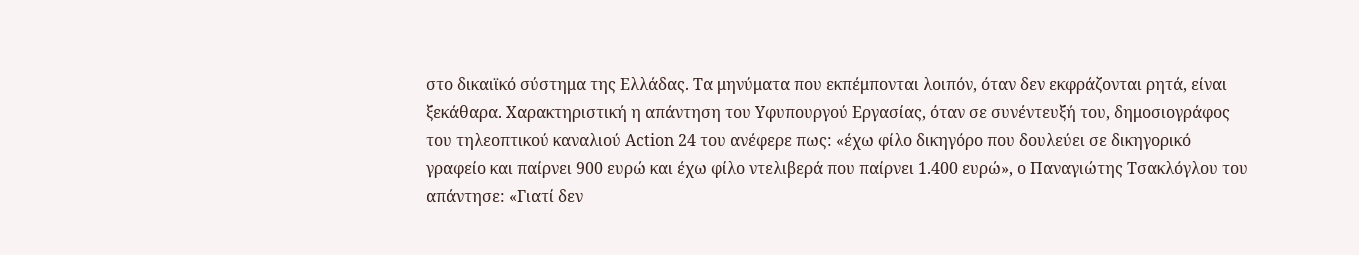στο δικαιϊκό σύστημα της Ελλάδας. Τα μηνύματα που εκπέμπονται λοιπόν, όταν δεν εκφράζονται ρητά, είναι ξεκάθαρα. Χαρακτηριστική η απάντηση του Υφυπουργού Εργασίας, όταν σε συνέντευξή του, δημοσιογράφος του τηλεοπτικού καναλιού Action 24 του ανέφερε πως: «έχω φίλο δικηγόρο που δουλεύει σε δικηγορικό γραφείο και παίρνει 900 ευρώ και έχω φίλο ντελιβερά που παίρνει 1.400 ευρώ», ο Παναγιώτης Τσακλόγλου του απάντησε: «Γιατί δεν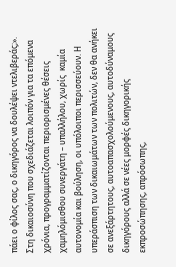πάει ο φίλος σας, ο δικηγόρος να δουλέψει ντελιβεράς;». Στη δικαιοσύνη που σχεδιάζεται λοιπόν για τα επόμενα χρόνια, προγραμματίζονται περιορισμένες θέσεις χαμηλόμισθου συνεργάτη – υπαλλήλου, χωρίς  καμία αυτονομία και βούληση, οι υπόλοιποι περισσεύουν. Η υπεράσπιση των δικαιωμάτων των πολιτών, δεν θα ανήκει σε ανεξάρτητους, αυτοαπασχολούμενους, αυτοδύναμους δικηγόρους αλλά σε νέες μορφές δικηγορικής εκπροσώπησης, απρόσωπης,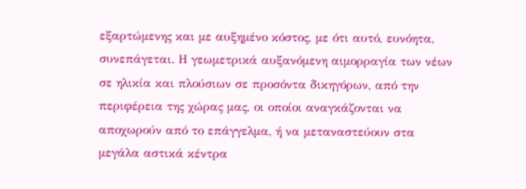εξαρτώμενης και με αυξημένο κόστος, με ότι αυτό, ευνόητα, συνεπάγεται. Η γεωμετρικά αυξανόμενη αιμορραγία των νέων σε ηλικία και πλούσιων σε προσόντα δικηγόρων, από την περιφέρεια της χώρας μας, οι οποίοι αναγκάζονται να αποχωρούν από το επάγγελμα, ή να μεταναστεύουν στα μεγάλα αστικά κέντρα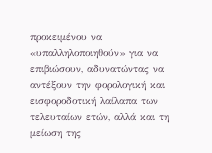προκειμένου να «υπαλληλοποιηθούν» για να επιβιώσουν, αδυνατώντας να αντέξουν την φορολογική και εισφοροδοτική λαίλαπα των τελευταίων ετών, αλλά και τη μείωση της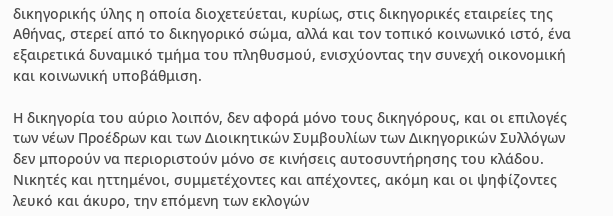δικηγορικής ύλης η οποία διοχετεύεται, κυρίως, στις δικηγορικές εταιρείες της Αθήνας, στερεί από το δικηγορικό σώμα, αλλά και τον τοπικό κοινωνικό ιστό, ένα εξαιρετικά δυναμικό τμήμα του πληθυσμού, ενισχύοντας την συνεχή οικονομική και κοινωνική υποβάθμιση.

Η δικηγορία του αύριο λοιπόν, δεν αφορά μόνο τους δικηγόρους, και οι επιλογές των νέων Προέδρων και των Διοικητικών Συμβουλίων των Δικηγορικών Συλλόγων δεν μπορούν να περιοριστούν μόνο σε κινήσεις αυτοσυντήρησης του κλάδου. Νικητές και ηττημένοι, συμμετέχοντες και απέχοντες, ακόμη και οι ψηφίζοντες λευκό και άκυρο, την επόμενη των εκλογών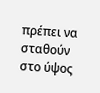πρέπει να σταθούν στο ύψος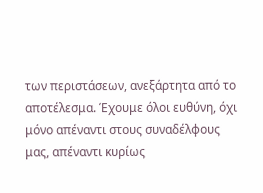των περιστάσεων, ανεξάρτητα από το αποτέλεσμα. Έχουμε όλοι ευθύνη, όχι μόνο απέναντι στους συναδέλφους μας, απέναντι κυρίως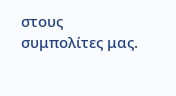στους συμπολίτες μας.